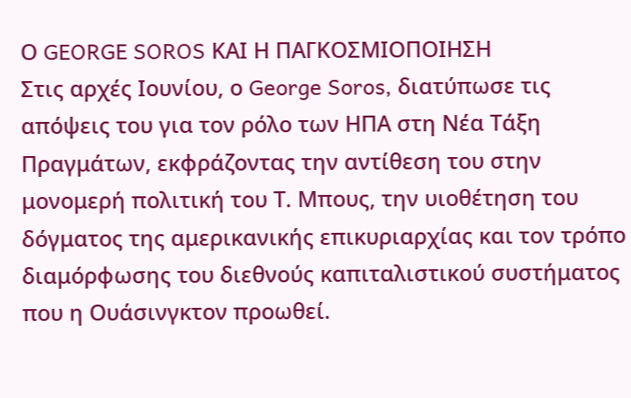Ο GEORGE SOROS ΚΑΙ Η ΠΑΓΚΟΣΜΙΟΠΟΙΗΣΗ
Στις αρχές Ιουνίου, ο George Soros, διατύπωσε τις απόψεις του για τον ρόλο των ΗΠΑ στη Νέα Τάξη Πραγμάτων, εκφράζοντας την αντίθεση του στην μονομερή πολιτική του Τ. Μπους, την υιοθέτηση του δόγματος της αμερικανικής επικυριαρχίας και τον τρόπο διαμόρφωσης του διεθνούς καπιταλιστικού συστήματος που η Ουάσινγκτον προωθεί.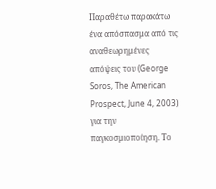Παραθέτω παρακάτω ένα απόσπασμα από τις αναθεωρημένες απόψεις του (George Soros, The American Prospect, June 4, 2003) για την παγκοσμιοποίηση. Το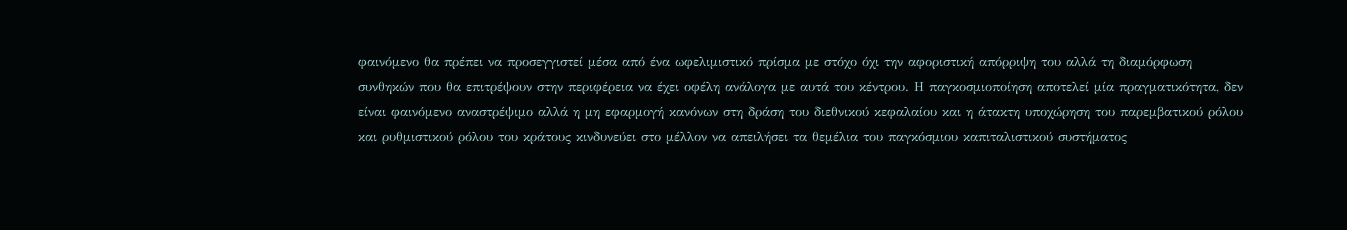φαινόμενο θα πρέπει να προσεγγιστεί μέσα από ένα ωφελιμιστικό πρίσμα με στόχο όχι την αφοριστική απόρριψη του αλλά τη διαμόρφωση συνθηκών που θα επιτρέψουν στην περιφέρεια να έχει οφέλη ανάλογα με αυτά του κέντρου. Η παγκοσμιοποίηση αποτελεί μία πραγματικότητα, δεν είναι φαινόμενο αναστρέψιμο αλλά η μη εφαρμογή κανόνων στη δράση του διεθνικού κεφαλαίου και η άτακτη υποχώρηση του παρεμβατικού ρόλου και ρυθμιστικού ρόλου του κράτους κινδυνεύει στο μέλλον να απειλήσει τα θεμέλια του παγκόσμιου καπιταλιστικού συστήματος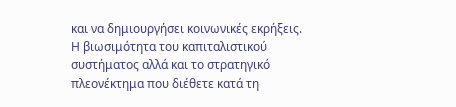και να δημιουργήσει κοινωνικές εκρήξεις. Η βιωσιμότητα του καπιταλιστικού συστήματος αλλά και το στρατηγικό πλεονέκτημα που διέθετε κατά τη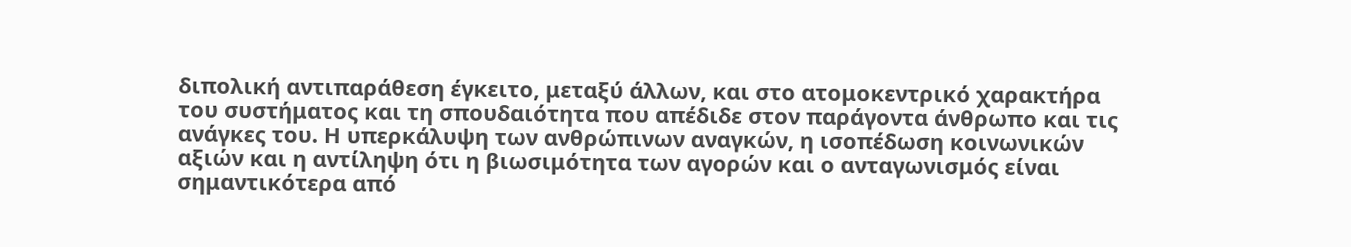διπολική αντιπαράθεση έγκειτο, μεταξύ άλλων, και στο ατομοκεντρικό χαρακτήρα του συστήματος και τη σπουδαιότητα που απέδιδε στον παράγοντα άνθρωπο και τις ανάγκες του. Η υπερκάλυψη των ανθρώπινων αναγκών, η ισοπέδωση κοινωνικών αξιών και η αντίληψη ότι η βιωσιμότητα των αγορών και ο ανταγωνισμός είναι σημαντικότερα από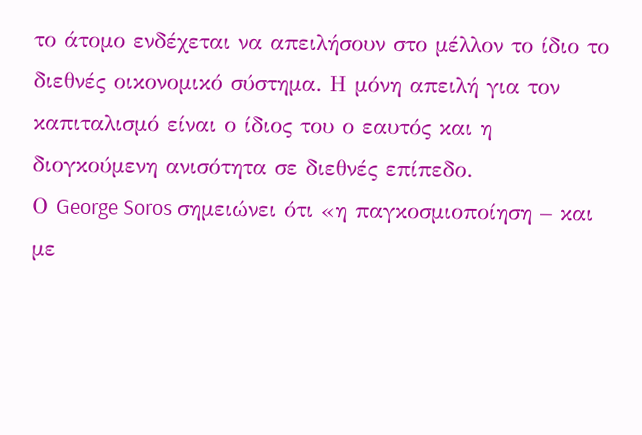το άτομο ενδέχεται να απειλήσουν στο μέλλον το ίδιο το διεθνές οικονομικό σύστημα. Η μόνη απειλή για τον καπιταλισμό είναι ο ίδιος του ο εαυτός και η διογκούμενη ανισότητα σε διεθνές επίπεδο.
Ο George Soros σημειώνει ότι «η παγκοσμιοποίηση – και με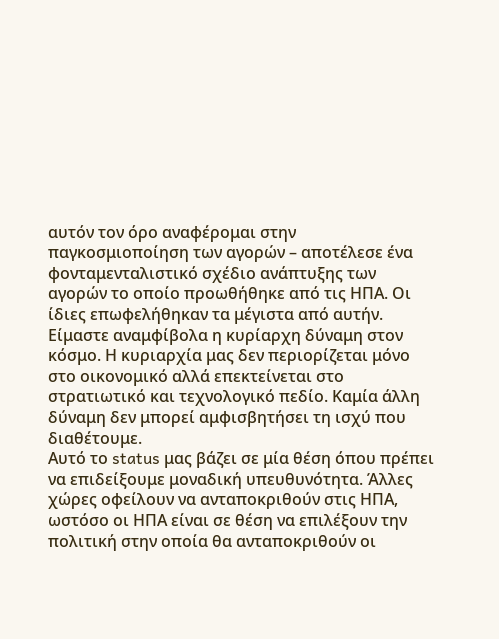αυτόν τον όρο αναφέρομαι στην παγκοσμιοποίηση των αγορών – αποτέλεσε ένα φονταμενταλιστικό σχέδιο ανάπτυξης των αγορών το οποίο προωθήθηκε από τις ΗΠΑ. Οι ίδιες επωφελήθηκαν τα μέγιστα από αυτήν. Είμαστε αναμφίβολα η κυρίαρχη δύναμη στον κόσμο. Η κυριαρχία μας δεν περιορίζεται μόνο στο οικονομικό αλλά επεκτείνεται στο στρατιωτικό και τεχνολογικό πεδίο. Καμία άλλη δύναμη δεν μπορεί αμφισβητήσει τη ισχύ που διαθέτουμε.
Αυτό το status μας βάζει σε μία θέση όπου πρέπει να επιδείξουμε μοναδική υπευθυνότητα. Άλλες χώρες οφείλουν να ανταποκριθούν στις ΗΠΑ, ωστόσο οι ΗΠΑ είναι σε θέση να επιλέξουν την πολιτική στην οποία θα ανταποκριθούν οι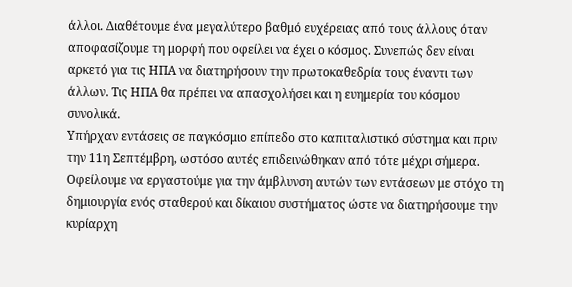άλλοι. Διαθέτουμε ένα μεγαλύτερο βαθμό ευχέρειας από τους άλλους όταν αποφασίζουμε τη μορφή που οφείλει να έχει ο κόσμος. Συνεπώς δεν είναι αρκετό για τις ΗΠΑ να διατηρήσουν την πρωτοκαθεδρία τους έναντι των άλλων. Τις ΗΠΑ θα πρέπει να απασχολήσει και η ευημερία του κόσμου συνολικά.
Υπήρχαν εντάσεις σε παγκόσμιο επίπεδο στο καπιταλιστικό σύστημα και πριν την 11η Σεπτέμβρη, ωστόσο αυτές επιδεινώθηκαν από τότε μέχρι σήμερα. Οφείλουμε να εργαστούμε για την άμβλυνση αυτών των εντάσεων με στόχο τη δημιουργία ενός σταθερού και δίκαιου συστήματος ώστε να διατηρήσουμε την κυρίαρχη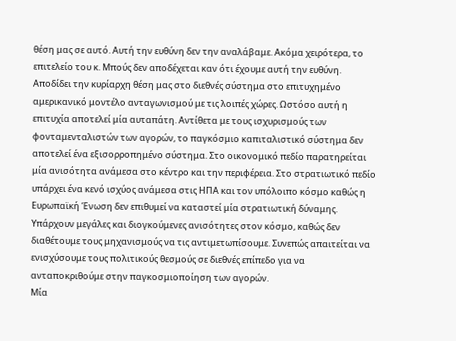θέση μας σε αυτό. Αυτή την ευθύνη δεν την αναλάβαμε. Ακόμα χειρότερα, το επιτελείο του κ. Μπούς δεν αποδέχεται καν ότι έχουμε αυτή την ευθύνη. Αποδίδει την κυρίαρχη θέση μας στο διεθνές σύστημα στο επιτυχημένο αμερικανικό μοντέλο ανταγωνισμού με τις λοιπές χώρες. Ωστόσο αυτή η επιτυχία αποτελεί μία αυταπάτη. Αντίθετα με τους ισχυρισμούς των φονταμενταλιστών των αγορών, το παγκόσμιο καπιταλιστικό σύστημα δεν αποτελεί ένα εξισορροπημένο σύστημα. Στο οικονομικό πεδίο παρατηρείται μία ανισότητα ανάμεσα στο κέντρο και την περιφέρεια. Στο στρατιωτικό πεδίο υπάρχει ένα κενό ισχύος ανάμεσα στις ΗΠΑ και τον υπόλοιπο κόσμο καθώς η Ευρωπαϊκή Ένωση δεν επιθυμεί να καταστεί μία στρατιωτική δύναμης. Υπάρχουν μεγάλες και διογκούμενες ανισότητες στον κόσμο, καθώς δεν διαθέτουμε τους μηχανισμούς να τις αντιμετωπίσουμε. Συνεπώς απαιτείται να ενισχύσουμε τους πολιτικούς θεσμούς σε διεθνές επίπεδο για να ανταποκριθούμε στην παγκοσμιοποίηση των αγορών.
Μία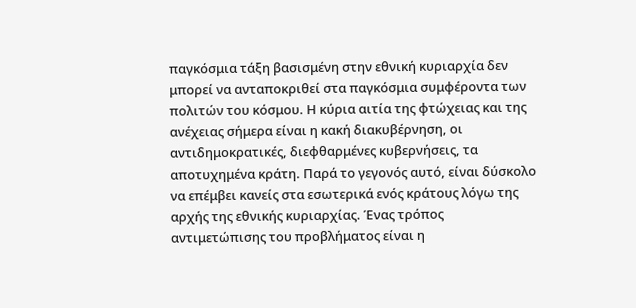παγκόσμια τάξη βασισμένη στην εθνική κυριαρχία δεν μπορεί να ανταποκριθεί στα παγκόσμια συμφέροντα των πολιτών του κόσμου. Η κύρια αιτία της φτώχειας και της ανέχειας σήμερα είναι η κακή διακυβέρνηση, οι αντιδημοκρατικές, διεφθαρμένες κυβερνήσεις, τα αποτυχημένα κράτη. Παρά το γεγονός αυτό, είναι δύσκολο να επέμβει κανείς στα εσωτερικά ενός κράτους λόγω της αρχής της εθνικής κυριαρχίας. Ένας τρόπος αντιμετώπισης του προβλήματος είναι η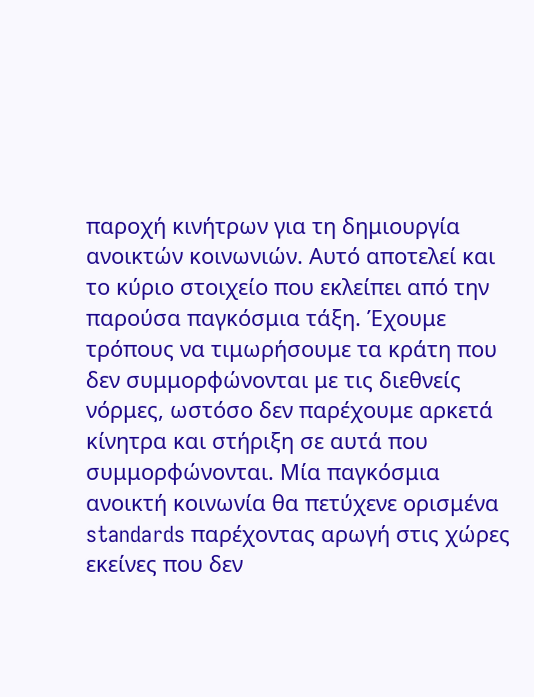παροχή κινήτρων για τη δημιουργία ανοικτών κοινωνιών. Αυτό αποτελεί και το κύριο στοιχείο που εκλείπει από την παρούσα παγκόσμια τάξη. Έχουμε τρόπους να τιμωρήσουμε τα κράτη που δεν συμμορφώνονται με τις διεθνείς νόρμες, ωστόσο δεν παρέχουμε αρκετά κίνητρα και στήριξη σε αυτά που συμμορφώνονται. Μία παγκόσμια ανοικτή κοινωνία θα πετύχενε ορισμένα standards παρέχοντας αρωγή στις χώρες εκείνες που δεν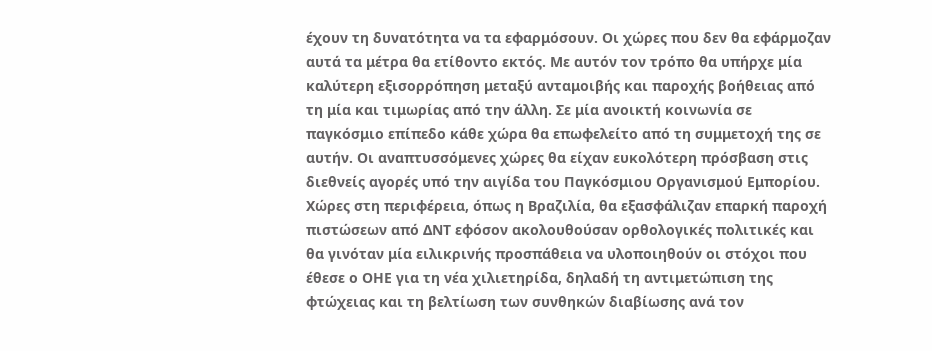έχουν τη δυνατότητα να τα εφαρμόσουν. Οι χώρες που δεν θα εφάρμοζαν αυτά τα μέτρα θα ετίθοντο εκτός. Με αυτόν τον τρόπο θα υπήρχε μία καλύτερη εξισορρόπηση μεταξύ ανταμοιβής και παροχής βοήθειας από τη μία και τιμωρίας από την άλλη. Σε μία ανοικτή κοινωνία σε παγκόσμιο επίπεδο κάθε χώρα θα επωφελείτο από τη συμμετοχή της σε αυτήν. Οι αναπτυσσόμενες χώρες θα είχαν ευκολότερη πρόσβαση στις διεθνείς αγορές υπό την αιγίδα του Παγκόσμιου Οργανισμού Εμπορίου. Χώρες στη περιφέρεια, όπως η Βραζιλία, θα εξασφάλιζαν επαρκή παροχή πιστώσεων από ΔΝΤ εφόσον ακολουθούσαν ορθολογικές πολιτικές και θα γινόταν μία ειλικρινής προσπάθεια να υλοποιηθούν οι στόχοι που έθεσε ο ΟΗΕ για τη νέα χιλιετηρίδα, δηλαδή τη αντιμετώπιση της φτώχειας και τη βελτίωση των συνθηκών διαβίωσης ανά τον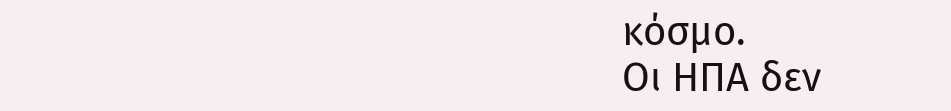κόσμο.
Οι ΗΠΑ δεν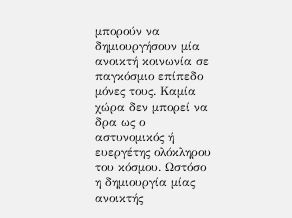μπορούν να δημιουργήσουν μία ανοικτή κοινωνία σε παγκόσμιο επίπεδο μόνες τους. Καμία χώρα δεν μπορεί να δρα ως ο αστυνομικός ή ευεργέτης ολόκληρου του κόσμου. Ωστόσο η δημιουργία μίας ανοικτής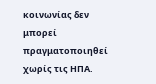κοινωνίας δεν μπορεί πραγματοποιηθεί χωρίς τις ΗΠΑ.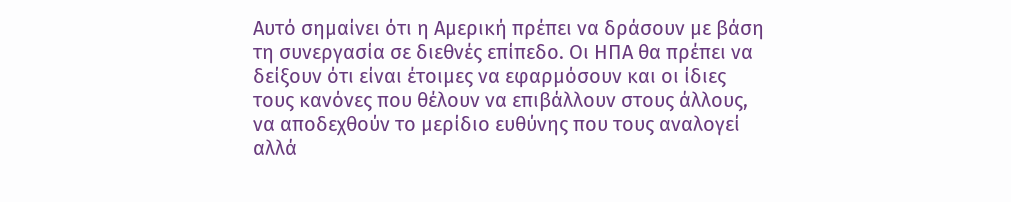Αυτό σημαίνει ότι η Αμερική πρέπει να δράσουν με βάση τη συνεργασία σε διεθνές επίπεδο. Οι ΗΠΑ θα πρέπει να δείξουν ότι είναι έτοιμες να εφαρμόσουν και οι ίδιες τους κανόνες που θέλουν να επιβάλλουν στους άλλους, να αποδεχθούν το μερίδιο ευθύνης που τους αναλογεί αλλά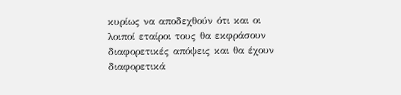κυρίως να αποδεχθούν ότι και οι λοιποί εταίροι τους θα εκφράσουν διαφορετικές απόψεις και θα έχουν διαφορετικά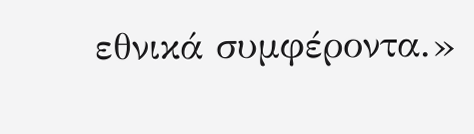εθνικά συμφέροντα.»